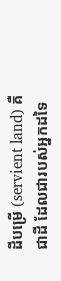ដីបម្រើ (servient land) គឺជាដី ដែលជារបស់អ្នកដទៃ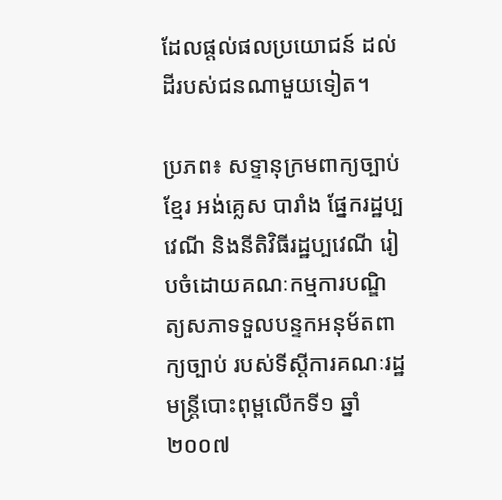ដែលផ្តល់ផលប្រយោជន៍ ដល់ដីរបស់ជនណាមួយទៀត។

ប្រភព៖ សទ្ទានុក្រមពាក្យច្បាប់ ខ្មែរ អង់គ្លេស បារាំង ផ្នែករដ្ឋប្បវេណី និងនីតិវិធីរដ្ឋប្បវេណី រៀបចំដោយគណៈកម្មការបណ្ឌិត្យសភាទទួលបន្ទកអនុម័តពាក្យច្បាប់ របស់ទីស្តីការគណៈរដ្ឋមន្រ្តីបោះពុម្ពលើកទី១ ឆ្នាំ ២០០៧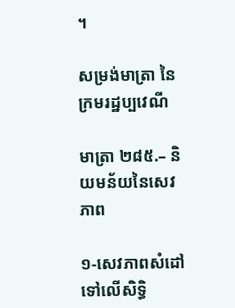។

សម្រង់មាត្រា នៃក្រមរដ្ឋប្បវេណី

មាត្រា ២៨៥.– និយមន័យនៃសេវភាព

១-សេវភាពសំដៅទៅលើសិទ្ធិ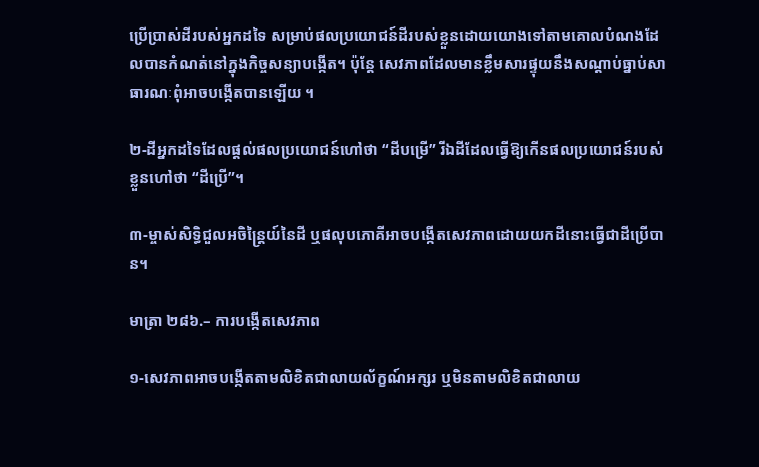ប្រើប្រាស់ដីរបស់អ្នកដទៃ សម្រាប់ផលប្រយោជន៍ដីរបស់ខ្លួនដោយយោងទៅតាមគោលបំណងដែលបានកំណត់នៅក្នុងកិច្ចសន្យាបង្កើត។ ប៉ុន្តែ សេវភាពដែលមានខ្លឹមសារផ្ទុយនឹងសណ្តាប់ធ្នាប់សាធារណៈពុំអាចបង្កើតបានឡើយ ។

២-ដីអ្នកដទៃដែលផ្តល់ផលប្រយោជន៍ហៅថា “ដីបម្រើ” រីឯដីដែលធ្វើឱ្យកើនផលប្រយោជន៍របស់ខ្លួនហៅថា “ដីប្រើ”។

៣-ម្ចាស់សិទ្ធិជួលអចិន្ត្រៃយ៍នៃដី ឬផលុបភោគីអាចបង្កើតសេវភាពដោយយកដីនោះធ្វើជាដីប្រើបាន។

មាត្រា ២៨៦.– ការបង្កើតសេវភាព

១-សេវភាពអាចបង្កើតតាមលិខិតជាលាយល័ក្ខណ៍អក្សរ ឬមិនតាមលិខិតជាលាយ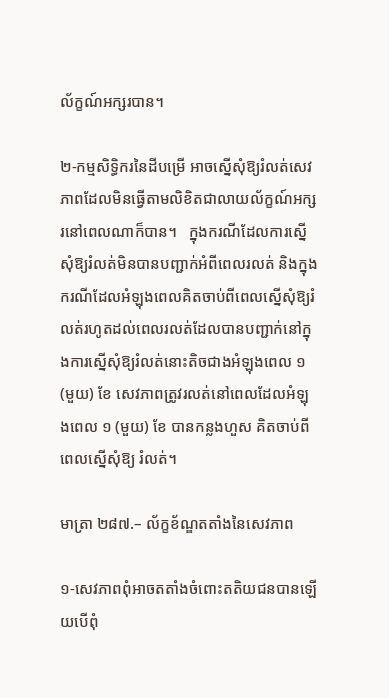ល័ក្ខណ៍អក្សរបាន។

២-កម្មសិទ្ធិករនៃដីបម្រើ អាចស្នើសុំឱ្យរំលត់សេវភាពដែលមិនធ្វើតាមលិខិតជាលាយល័ក្ខណ៍អក្សរនៅពេលណាក៏បាន។   ក្នុងករណីដែលការស្នើសុំឱ្យរំលត់មិនបានបញ្ជាក់អំពីពេលរលត់ និងក្នុងករណីដែលអំឡុងពេលគិតចាប់ពីពេលស្នើសុំឱ្យរំលត់រហូតដល់ពេលរលត់ដែលបានបញ្ជាក់នៅក្នុងការស្នើសុំឱ្យរំលត់នោះតិចជាងអំឡុងពេល ១ (មួយ) ខែ សេវភាពត្រូវរលត់នៅពេលដែលអំឡុងពេល ១ (មួយ) ខែ បានកន្លងហួស គិតចាប់ពីពេលស្នើសុំឱ្យ រំលត់។

មាត្រា ២៨៧.– ល័ក្ខខ័ណ្ឌតតាំងនៃសេវភាព

១-សេវភាពពុំអាចតតាំងចំពោះតតិយជនបានឡើយបើពុំ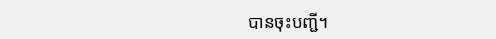បានចុះបញ្ជី។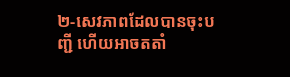២-សេវភាពដែលបានចុះបញ្ជី ហើយអាចតតាំ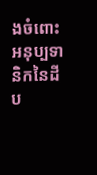ងចំពោះអនុប្បទានិកនៃដីប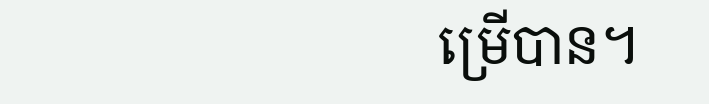ម្រើបាន។